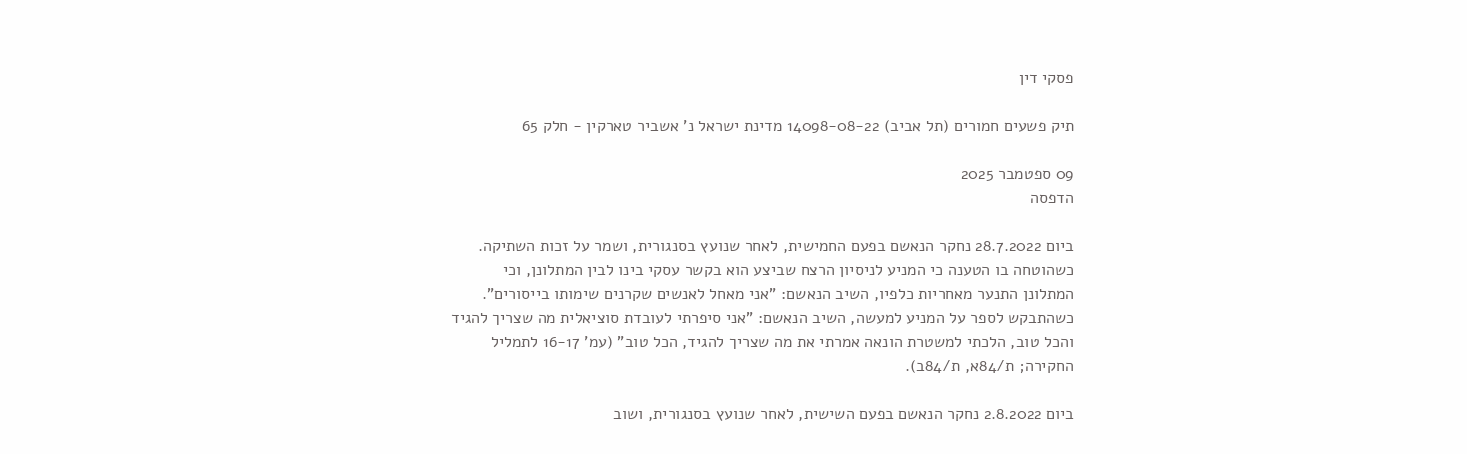פסקי דין

תיק פשעים חמורים (תל אביב) 14098-08-22 מדינת ישראל נ' אשביר טארקין - חלק 65

09 ספטמבר 2025
הדפסה

ביום 28.7.2022 נחקר הנאשם בפעם החמישית, לאחר שנועץ בסנגורית, ושמר על זכות השתיקה.  כשהוטחה בו הטענה כי המניע לניסיון הרצח שביצע הוא בקשר עסקי בינו לבין המתלונן, וכי המתלונן התנער מאחריות כלפיו, השיב הנאשם: "אני מאחל לאנשים שקרנים שימותו בייסורים".  כשהתבקש לספר על המניע למעשה, השיב הנאשם: "אני סיפרתי לעובדת סוציאלית מה שצריך להגיד והכל טוב, הלכתי למשטרת הונאה אמרתי את מה שצריך להגיד, הכל טוב" (עמ' 16-17 לתמליל החקירה; ת/84א, ת/84ב).

ביום 2.8.2022 נחקר הנאשם בפעם השישית, לאחר שנועץ בסנגורית, ושוב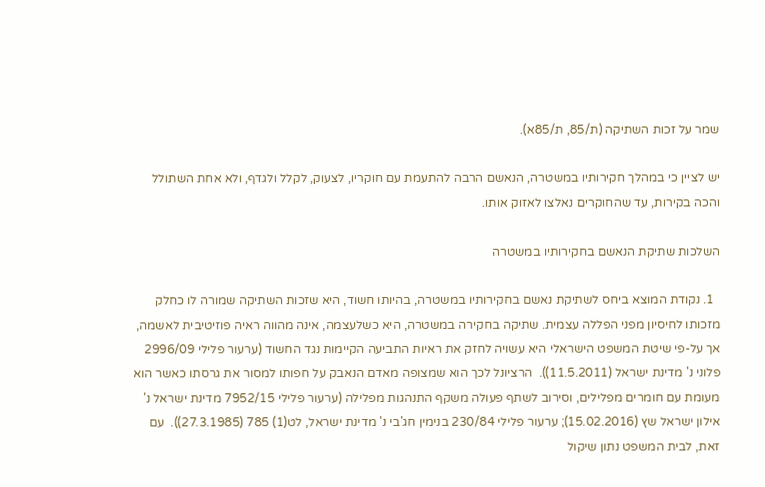שמר על זכות השתיקה (ת/85, ת/85א).

יש לציין כי במהלך חקירותיו במשטרה, הנאשם הרבה להתעמת עם חוקריו, לצעוק, לקלל ולגדף, ולא אחת השתולל והכה בקירות, עד שהחוקרים נאלצו לאזוק אותו.

השלכות שתיקת הנאשם בחקירותיו במשטרה

  1. נקודת המוצא ביחס לשתיקת נאשם בחקירותיו במשטרה, בהיותו חשוד, היא שזכות השתיקה שמורה לו כחלק מזכותו לחיסיון מפני הפללה עצמית. שתיקה בחקירה במשטרה, היא כשלעצמה, אינה מהווה ראיה פוזיטיבית לאשמה, אך על-פי שיטת המשפט הישראלי היא עשויה לחזק את ראיות התביעה הקיימות נגד החשוד (ערעור פלילי 2996/09 פלוני נ' מדינת ישראל (11.5.2011)).  הרציונל לכך הוא שמצופה מאדם הנאבק על חפותו למסור את גרסתו כאשר הוא מעומת עם חומרים מפלילים, וסירוב לשתף פעולה משקף התנהגות מפלילה (ערעור פלילי 7952/15 מדינת ישראל נ' אילון ישראל שץ (15.02.2016); ערעור פלילי 230/84 בנימין חג'בי נ' מדינת ישראל, לט(1) 785 (27.3.1985)).  עם זאת, לבית המשפט נתון שיקול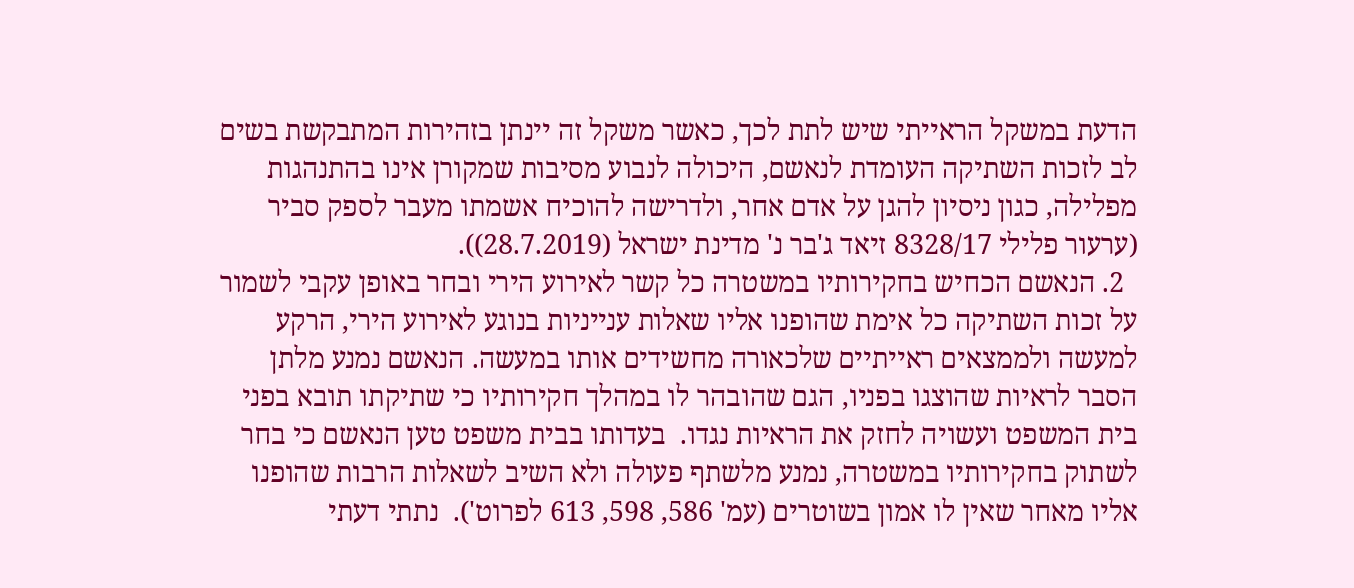הדעת במשקל הראייתי שיש לתת לכך, כאשר משקל זה יינתן בזהירות המתבקשת בשים לב לזכות השתיקה העומדת לנאשם, היכולה לנבוע מסיבות שמקורן אינו בהתנהגות מפלילה, כגון ניסיון להגן על אדם אחר, ולדרישה להוכיח אשמתו מעבר לספק סביר (ערעור פלילי 8328/17 זיאד ג'בר נ' מדינת ישראל (28.7.2019)).
  2. הנאשם הכחיש בחקירותיו במשטרה כל קשר לאירוע הירי ובחר באופן עקבי לשמור על זכות השתיקה כל אימת שהופנו אליו שאלות ענייניות בנוגע לאירוע הירי, הרקע למעשה ולממצאים ראייתיים שלכאורה מחשידים אותו במעשה. הנאשם נמנע מלתן הסבר לראיות שהוצגו בפניו, הגם שהובהר לו במהלך חקירותיו כי שתיקתו תובא בפני בית המשפט ועשויה לחזק את הראיות נגדו.  בעדותו בבית משפט טען הנאשם כי בחר לשתוק בחקירותיו במשטרה, נמנע מלשתף פעולה ולא השיב לשאלות הרבות שהופנו אליו מאחר שאין לו אמון בשוטרים (עמ' 586, 598, 613 לפרוט').  נתתי דעתי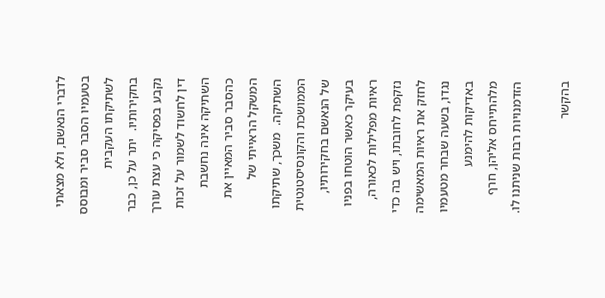לדברי הנאשם, ולא מצאתי בטעמיו הסבר סביר ומבוסס לשתיקתו העקבית בחקירותיו.  יתר על כן, כבר נקבע בפסיקה כי עצת עורך דין לחשוד לשמור על זכות השתיקה אינה נחשבת כהסבר סביר המאיין את המשקל הראייתי של השתיקה.  משכך, שתיקתו הממושכת והקונסיסטנטית של הנאשם בחקירותיו, בעיקר כאשר הוטחו בפניו ראיות מפלילות לכאורה, נזקפת לחובתו, ויש בה כדי לחזק את ראיות המאשימה נגדו, בשעה שבחר מטעמיו באדיקות להימנע מלהתייחס אליהן, חרף הזדמנויות רבות שניתנו לו.

בהקשר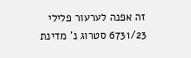זה אפנה לערעור פלילי 6731/23 סטרוג נ' מדינת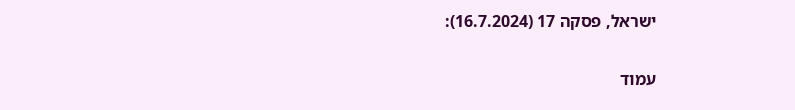ישראל, פסקה 17 (16.7.2024):

עמוד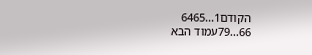הקודם1...6465
66...79עמוד הבא